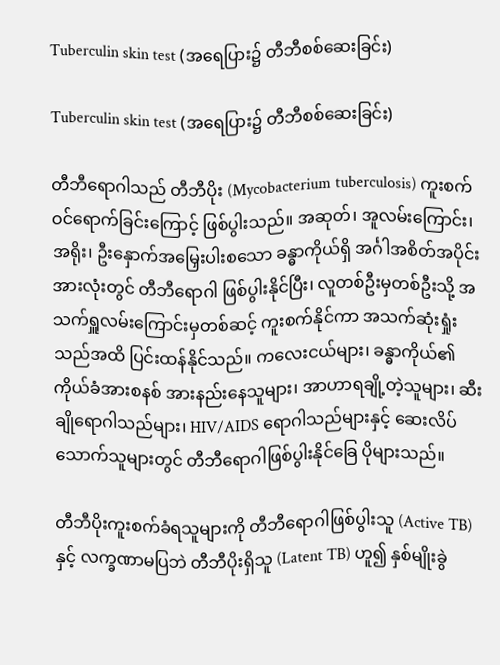Tuberculin skin test (အရေပြား၌ တီဘီစစ်ဆေးခြင်း)

Tuberculin skin test (အရေပြား၌ တီဘီစစ်ဆေးခြင်း)

တီဘီရောဂါသည် တီဘီပိုး (Mycobacterium tuberculosis) ကူးစက်ဝင်ရောက်ခြင်းကြောင့် ဖြစ်ပွါးသည်။ အဆုတ်၊ အူလမ်းကြောင်း၊ အရိုး၊ ဦးနှောက်အမြှေး‌ပါးစသော ခန္ဓာကိုယ်ရှိ အင်္ဂါအစိတ်အပိုင်း အားလုံးတွင် တီဘီရောဂါ ဖြစ်ပွါးနိုင်ပြီး၊ လူတစ်ဦးမှတစ်ဦးသို့ အသက်ရှူလမ်းကြောင်းမှတစ်ဆင့် ကူးစက်နိုင်ကာ အသက်ဆုံးရှုံးသည်အထိ ပြင်းထန်နိုင်သည်။ ကလေးငယ်များ၊ ခန္ဓာကိုယ်၏ ကိုယ်ခံအားစနစ် အားနည်းနေသူများ၊ အာဟာရချို့တဲ့သူများ၊ ဆီးချိုရောဂါသည်များ၊ HIV/AIDS ရောဂါသည်များနှင့် ဆေးလိပ်သောက်သူများတွင် တီဘီရောဂါဖြစ်ပွါးနိုင်ခြေ ပိုများသည်။

တီဘီပိုးကူးစက်ခံရသူများကို တီဘီ‌ရောဂါဖြစ်ပွါးသူ (Active TB) နှင့် လက္ခဏာမပြဘဲ တီဘီပိုးရှိသူ (Latent TB) ဟူ၍ နှစ်မျိုးခွဲ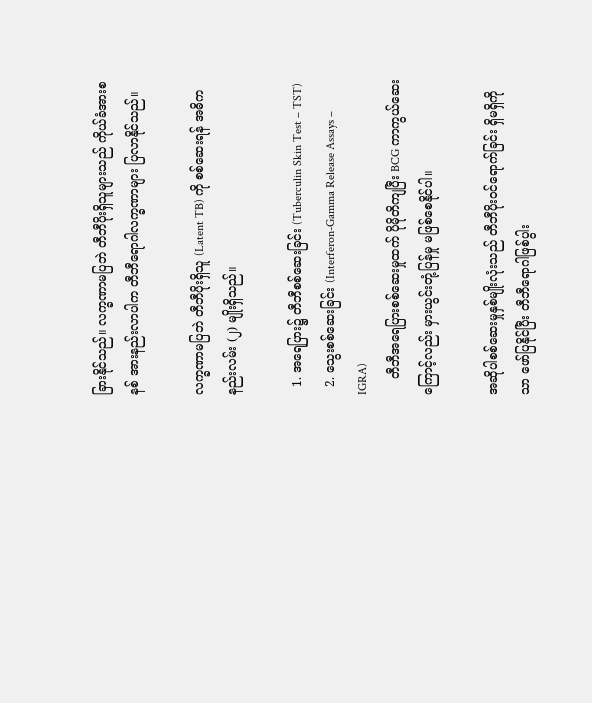ခြားနိုင်သည်။ လက္ခဏာမပြဘဲ တီဘီပိုးရှိသူများသည် ကိုယ်ခံအားစနစ် အားနည်းလာပါက တီဘီရောဂါလက္ခဏာများ ပြလာနိုင်သည်။

လက္ခဏာမပြဘဲ တီဘီပိုးရှိသူ (Latent TB) ကို စစ်ဆေးရန် အဓိကနည်းလမ်း (၂) မျိုးရှိသည်။

  1. အရေပြား၌ တီဘီစစ်ဆေးခြင်း (Tuberculin Skin Test – TST)
  2. သွေးစစ်ဆေးခြင်း (Interferon-Gamma Release Assays – IGRA)
    တီဘီအရေပြားစစ်ဆေးမှုထက် ပိုမိုတိကျပြီး BCG ကာကွယ်ဆေးကြောင့်လည်း မှားယွင်းတုံ့ပြန်မှု မဖြစ်စေနိုင်ပါ။

အဆိုပါစစ်ဆေးမှုနှစ်မျိုးလုံးသည် တီဘီပိုးဝင်ရောက်ခြင်း ရှိမရှိကိုသာ ဖော်ပြနိုင်ပြီး တီဘီရောဂါဖြစ်ပွါး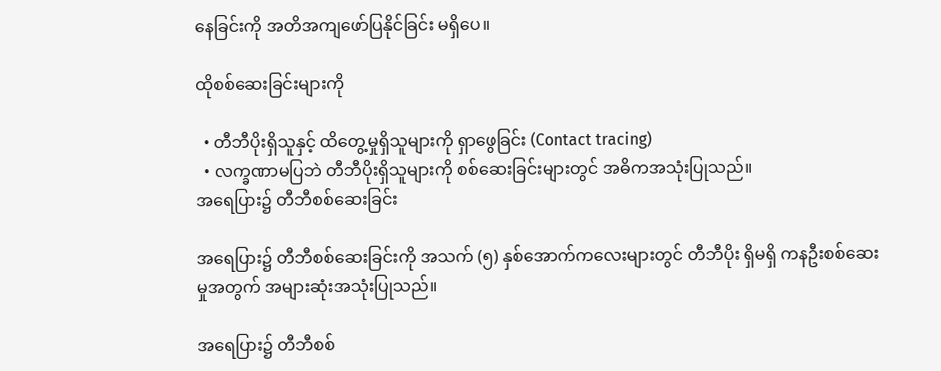နေခြင်းကို အတိအကျဖော်ပြနိုင်ခြင်း မရှိပေ။

ထိုစစ်ဆေးခြင်းများကို

  • တီဘီပိုးရှိသူနှင့် ထိတွေ့မှုရှိသူများကို ရှာဖွေခြင်း (Contact tracing)
  • လက္ခဏာမပြဘဲ တီဘီပိုးရှိသူများကို စစ်ဆေးခြင်းများတွင် အဓိကအသုံးပြုသည်။
အရေပြား၌ တီဘီစစ်ဆေးခြင်း

အရေပြား၌ တီဘီစစ်ဆေးခြင်းကို အသက် (၅) နှစ်အောက်ကလေးများတွင် တီဘီပိုး ရှိမရှိ ကနဦးစစ်ဆေးမှုအတွက် အများဆုံးအသုံးပြုသည်။

အရေပြား၌ တီဘီစစ်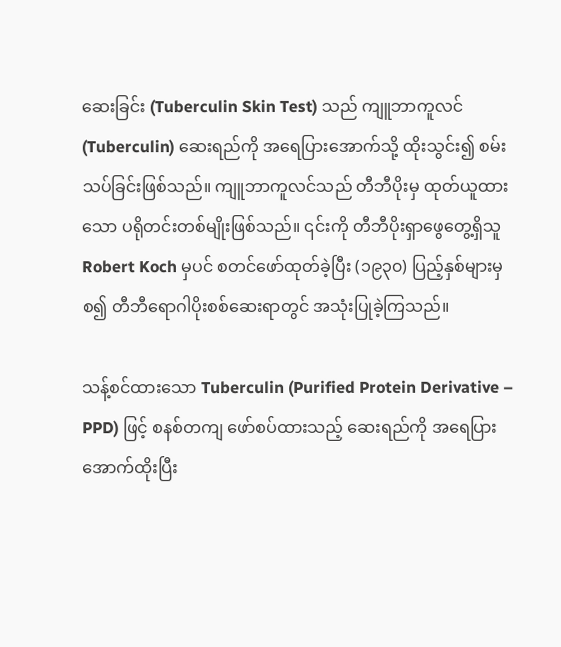ဆေးခြင်း (Tuberculin Skin Test) သည် ကျူဘာကူလင် (Tuberculin) ဆေးရည်ကို အရေပြားအောက်သို့ ထိုးသွင်း၍ စမ်းသပ်ခြင်းဖြစ်သည်။ ကျူဘာကူလင်သည် တီဘီပိုးမှ ထုတ်ယူထားသော ပရိုတင်းတစ်မျိုးဖြစ်သည်။ ၎င်းကို တီဘီပိုးရှာဖွေတွေ့ရှိသူ Robert Koch မှပင် စတင်ဖော်ထုတ်ခဲ့ပြီး (၁၉၃၀) ပြည့်နှစ်များမှစ၍ တီဘီရောဂါပိုးစစ်ဆေးရာတွင် အသုံးပြုခဲ့ကြသည်။

သန့်စင်ထားသော Tuberculin (Purified Protein Derivative – PPD) ဖြင့် စနစ်တကျ ဖော်စပ်ထားသည့် ဆေးရည်ကို အရေပြားအောက်ထိုးပြီး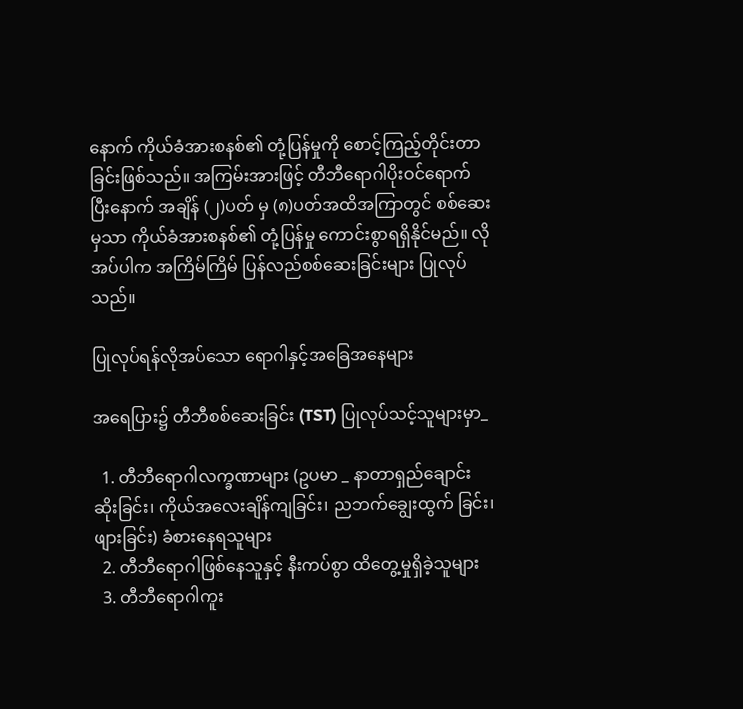နောက် ကိုယ်ခံအားစနစ်၏ တုံ့ပြန်မှုကို စောင့်ကြည့်တိုင်းတာခြင်းဖြစ်သည်။ အကြမ်းအားဖြင့် တီဘီရောဂါပိုးဝင်ရောက်ပြီးနောက် အချိန် (၂)ပတ် မှ (၈)ပတ်အထိအကြာတွင် စစ်ဆေးမှသာ ကိုယ်ခံအားစနစ်၏ တုံ့ပြန်မှု ကောင်းစွာရရှိနိုင်မည်။ လိုအပ်ပါက အကြိမ်ကြိမ် ပြန်လည်စစ်ဆေးခြင်းများ ပြုလုပ်သည်။

ပြုလုပ်ရန်လိုအပ်သော ရောဂါနှင့်အခြေအနေများ

အရေပြား၌ တီဘီစစ်ဆေးခြင်း (TST) ပြုလုပ်သင့်သူများမှာ_

  1. တီဘီရောဂါလက္ခဏာများ (ဥပမာ _ နာတာရှည်ချောင်းဆိုးခြင်း၊ ကိုယ်အလေးချိန်ကျခြင်း၊ ညဘက်ချွေးထွက် ခြင်း၊ ဖျားခြင်း) ခံစားနေရသူများ
  2. တီဘီရောဂါဖြစ်နေသူနှင့် နီးကပ်စွာ ထိတွေ့မှုရှိခဲ့သူများ
  3. တီဘီရောဂါကူး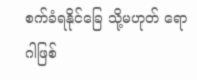စက်ခံရနိုင်ခြေ သို့မဟုတ် ရောဂါဖြစ်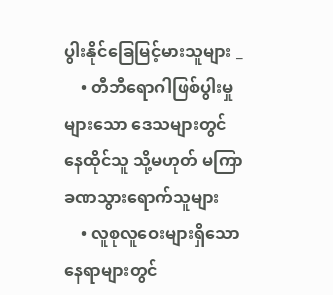ပွါးနိုင်ခြေမြင့်မားသူများ _
    • တီဘီရောဂါဖြစ်ပွါးမှုများသော ဒေသများတွင် နေထိုင်သူ သို့မဟုတ် မကြာခဏသွားရောက်သူများ
    • လူစုလူဝေးများရှိသော နေရာများတွင်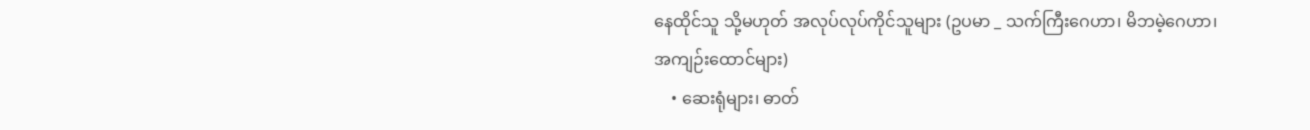နေထိုင်သူ သို့မဟုတ် အလုပ်လုပ်ကိုင်သူများ (ဥပမာ _ သက်ကြီးဂေဟာ၊ မိဘမဲ့ဂေဟာ၊ အကျဉ်းထောင်များ)
    • ဆေးရုံများ၊ ဓာတ်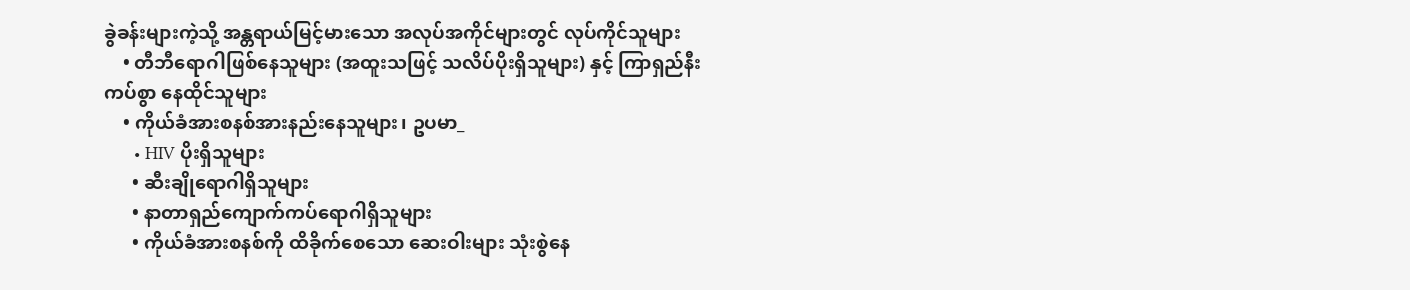ခွဲခန်းများကဲ့သို့ အန္တရာယ်မြင့်မားသော အလုပ်အကိုင်များတွင် လုပ်ကိုင်သူများ
    • တီဘီရောဂါဖြစ်နေသူများ (အထူးသဖြင့် သလိပ်ပိုးရှိသူများ) နှင့် ကြာရှည်နီးကပ်စွာ နေထိုင်သူများ
    • ကိုယ်ခံအားစနစ်အားနည်းနေသူများ၊ ဥပမာ_
      • HIV ပိုးရှိသူများ
      • ဆီးချိုရောဂါရှိသူများ
      • နာတာရှည်ကျောက်ကပ်ရောဂါရှိသူများ
      • ကိုယ်ခံအားစနစ်ကို ထိခိုက်စေသော ဆေးဝါးများ သုံးစွဲနေ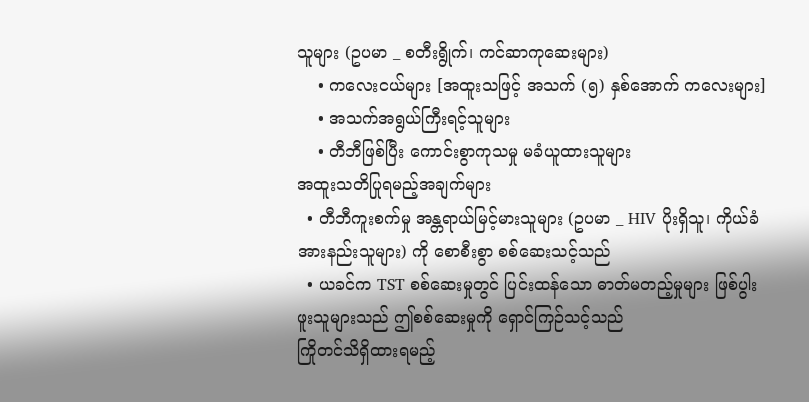သူများ (ဥပမာ _ စတီးရွိုက်၊ ကင်ဆာကုဆေးများ)
    • ကလေးငယ်များ [အထူးသဖြင့် အသက် (၅) နှစ်အောက် ကလေးများ]
    • အသက်အရွယ်ကြီးရင့်သူများ
    • တီဘီဖြစ်ပြီး ကောင်းစွာကုသမှု မခံယူထားသူများ
အထူးသတိပြုရမည့်အချက်များ
  • တီဘီကူးစက်မှု အန္တရာယ်မြင့်မားသူများ (ဥပမာ _ HIV ပိုးရှိသူ၊ ကိုယ်ခံအားနည်းသူများ) ကို စောစီးစွာ စစ်ဆေးသင့်သည်
  • ယခင်က TST စစ်ဆေးမှုတွင် ပြင်းထန်သော ဓာတ်မတည့်မှုများ ဖြစ်ပွါးဖူးသူများသည် ဤစစ်ဆေးမှုကို ရှောင်ကြဉ်သင့်သည်
ကြိုတင်သိရှိထားရမည့်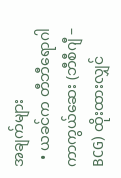အချက်များ
  • ယခင်က တီဘီရောဂါကာကွယ်ဆေး (ဘီစီဂျီ – BCG) ထိုးထားလျှင်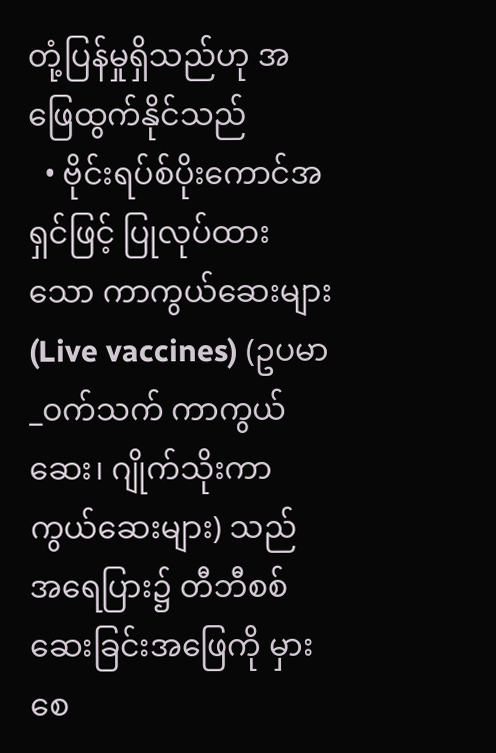တုံ့ပြန်မှုရှိသည်ဟု အဖြေထွက်နိုင်သည်
  • ဗိုင်းရပ်စ်ပိုးကောင်အရှင်ဖြင့် ပြုလုပ်ထားသော ကာကွယ်ဆေးများ (Live vaccines) (ဥပမာ_ဝက်သက် ကာကွယ်ဆေး၊ ဂျိုက်သိုးကာကွယ်ဆေးများ) သည် အရေပြား၌ တီဘီစစ်ဆေးခြင်းအဖြေကို မှားစေ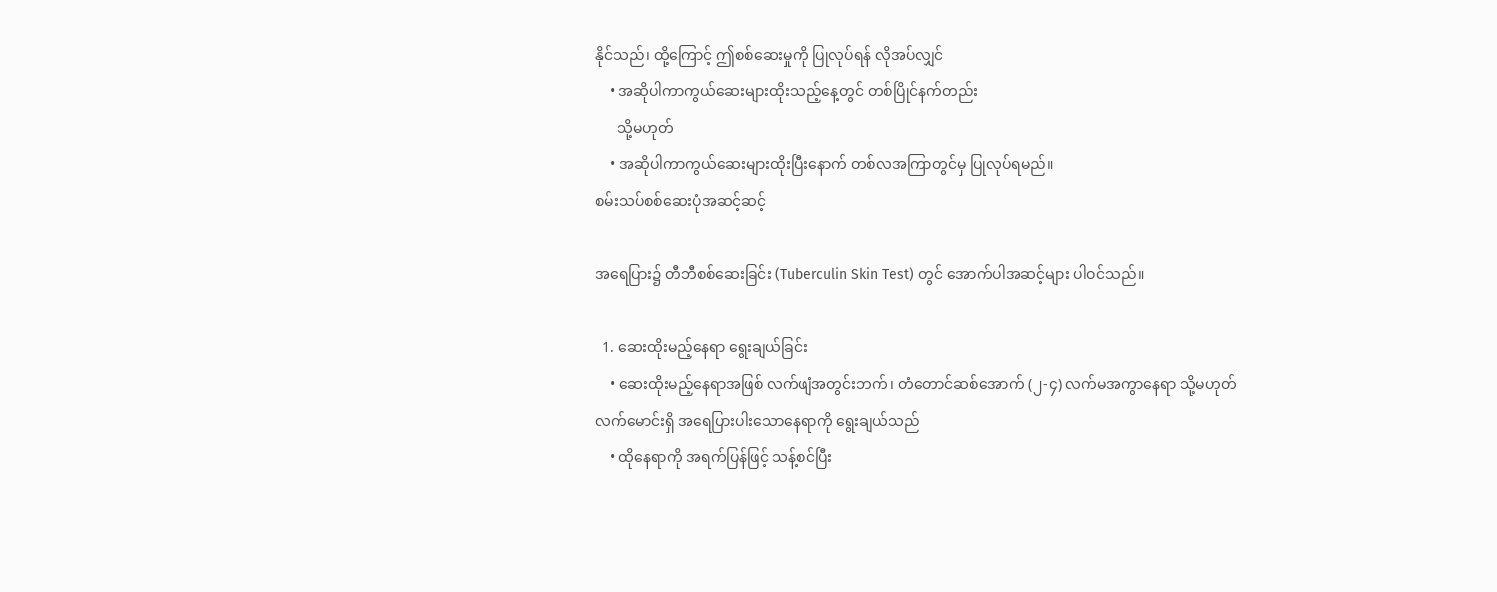နိုင်သည်၊ ထို့ကြောင့် ဤစစ်ဆေးမှုကို ပြုလုပ်ရန် လိုအပ်လျှင်
    • အဆိုပါကာကွယ်ဆေးများထိုးသည့်နေ့တွင် တစ်ပြိုင်နက်တည်း
      သို့မဟုတ်
    • အဆိုပါကာကွယ်ဆေးများထိုးပြီးနောက် တစ်လအကြာတွင်မှ ပြုလုပ်ရမည်။
စမ်းသပ်စစ်ဆေးပုံအဆင့်ဆင့်

အရေပြား၌ တီဘီစစ်ဆေးခြင်း (Tuberculin Skin Test) တွင် အောက်ပါအဆင့်များ ပါဝင်သည်။

  1. ဆေးထိုးမည့်နေရာ ရွေးချယ်ခြင်း
    • ဆေးထိုးမည့်နေရာအဖြစ် လက်ဖျံအတွင်းဘက်၊ တံတောင်ဆစ်အောက် (၂-၄) လက်မအကွာနေရာ သို့မဟုတ် လက်မောင်းရှိ အရေပြားပါးသောနေရာကို ရွေးချယ်သည်
    • ထိုနေရာကို အရက်ပြန်ဖြင့် သန့်စင်ပြီး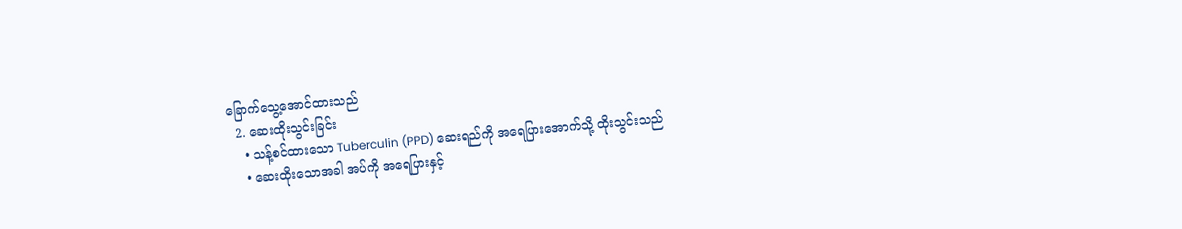ခြောက်သွေ့အောင်ထားသည်
  2. ဆေးထိုးသွင်းခြင်း
    • သန့်စင်ထားသော Tuberculin (PPD) ဆေးရည်ကို အရေပြားအောက်သို့ ထိုးသွင်းသည်
    • ဆေးထိုးသောအခါ အပ်ကို အရေပြားနှင့်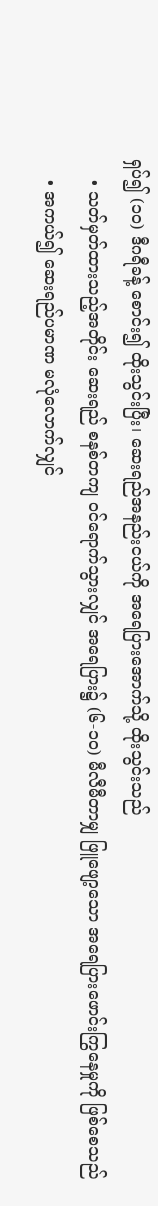ရှပ်၍ (၁၀) ဒီဂရီခန့် စောင်း၍ ထိုးသွင်းပြီး၊ ဆေးရည်အနည်းငယ်ကို အရေပြားအောက်သို့ ထိုးသွင်းသည်
    • သတ်မှတ်ထားသည့်အတိုင်း ဆေးရည် စနစ်တကျ ဝင်ရောက်သွားလျှင် အရေပြား၌ (၆-၁၀) မီလီမီတာမျှ ဖြူဖျော့သော အရေပြားဖောင်းကြွနေမှုကို ဖြစ်စေသည်
    • အကယ်၍ ဆေးရည်ပမာဏ မလုံလောက်လျှင်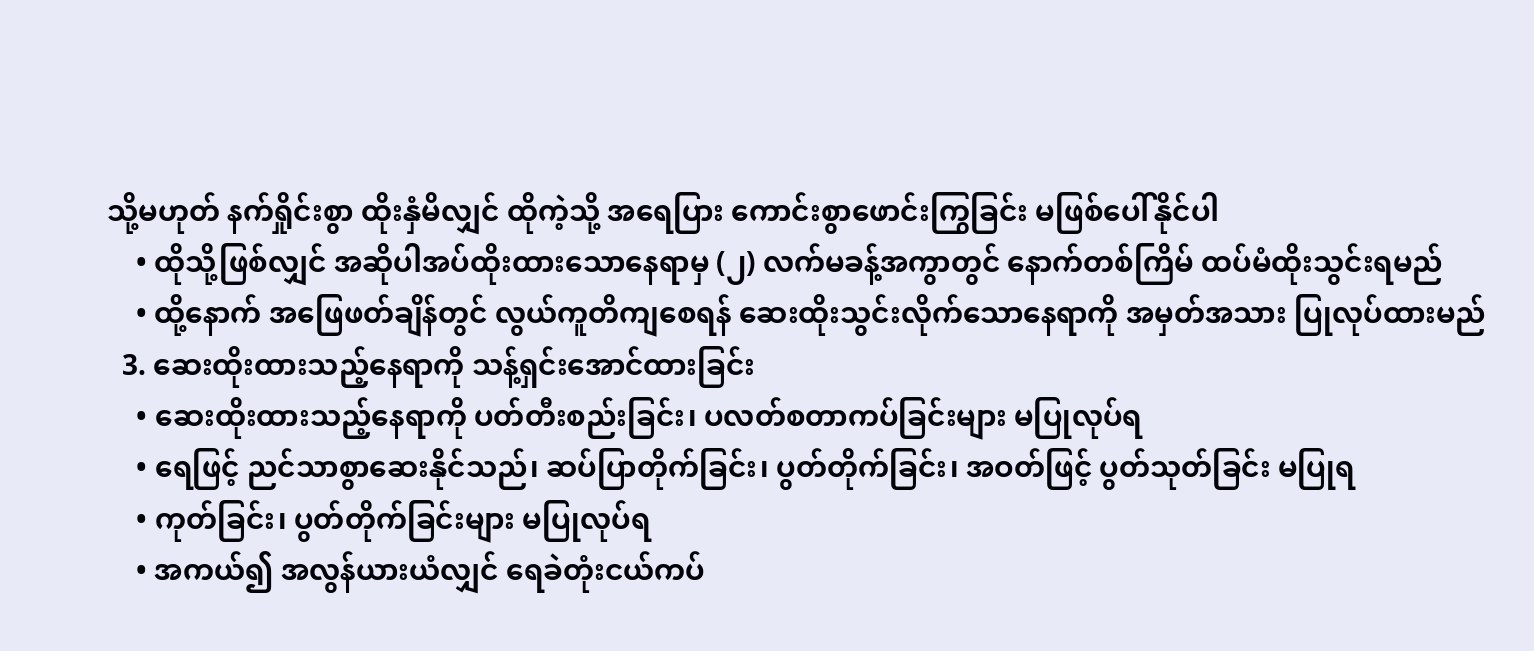သို့မဟုတ် နက်ရှိုင်းစွာ ထိုးနှံမိလျှင် ထိုကဲ့သို့ အရေပြား ကောင်းစွာဖောင်းကြွခြင်း မဖြစ်ပေါ်နိုင်ပါ
    • ထိုသို့ဖြစ်လျှင် အဆိုပါအပ်ထိုးထားသောနေရာမှ (၂) လက်မခန့်အကွာတွင် နောက်တစ်ကြိမ် ထပ်မံထိုးသွင်းရမည်
    • ထို့နောက် အဖြေဖတ်ချိန်တွင် လွယ်ကူတိကျစေရန် ဆေးထိုးသွင်းလိုက်သောနေရာကို အမှတ်အသား ပြုလုပ်ထားမည်
  3. ဆေးထိုးထားသည့်နေရာကို သန့်ရှင်းအောင်ထားခြင်း
    • ဆေးထိုးထားသည့်နေရာကို ပတ်တီးစည်းခြင်း၊ ပလတ်စတာကပ်ခြင်းများ မပြုလုပ်ရ
    • ရေဖြင့် ညင်သာစွာဆေးနိုင်သည်၊ ဆပ်ပြာတိုက်ခြင်း၊ ပွတ်တိုက်ခြင်း၊ အဝတ်ဖြင့် ပွတ်သုတ်ခြင်း မပြုရ
    • ကုတ်ခြင်း၊ ပွတ်တိုက်ခြင်းများ မပြုလုပ်ရ
    • အကယ်၍ အလွန်ယားယံလျှင် ရေခဲတုံးငယ်ကပ်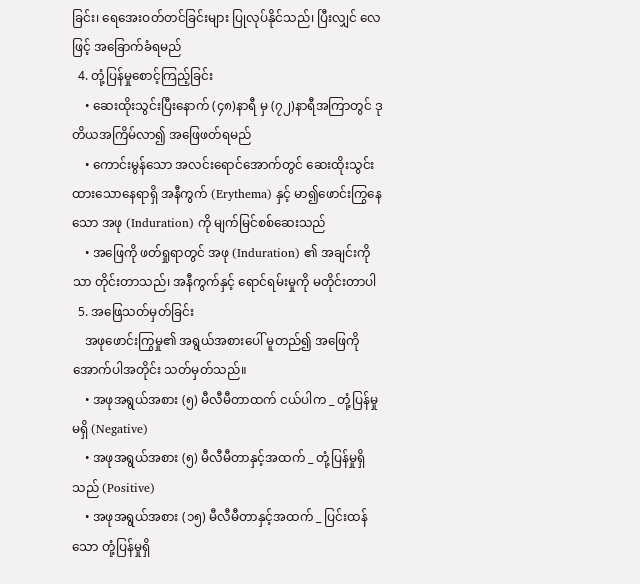ခြင်း၊ ရေအေးဝတ်တင်ခြင်းများ ပြုလုပ်နိုင်သည်၊ ပြီးလျှင် လေဖြင့် အခြောက်ခံရမည်
  4. တုံ့ပြန်မှုစောင့်ကြည့်ခြင်း
    • ဆေးထိုးသွင်းပြီးနောက် (၄၈)နာရီ မှ (၇၂)နာရီအကြာတွင် ဒုတိယအကြိမ်လာ၍ အဖြေဖတ်ရမည်
    • ကောင်းမွန်သော အလင်းရောင်အောက်တွင် ဆေးထိုးသွင်းထားသောနေရာရှိ အနီကွက် (Erythema) နှင့် မာ၍ဖောင်းကြွနေသော အဖု (Induration) ကို မျက်မြင်စစ်ဆေးသည်
    • အဖြေကို ဖတ်ရှုရာတွင် အဖု (Induration) ၏ အချင်းကိုသာ တိုင်းတာသည်၊ အနီကွက်နှင့် ရောင်ရမ်းမှုကို မတိုင်းတာပါ
  5. အဖြေသတ်မှတ်ခြင်း
    အဖုဖောင်းကြွမှု၏ အရွယ်အစားပေါ် မူတည်၍ အဖြေကို အောက်ပါအတိုင်း သတ်မှတ်သည်။
    • အဖုအရွယ်အစား (၅) မီလီမီတာထက် ငယ်ပါက _ တုံ့ပြန်မှုမရှိ (Negative)
    • အဖုအရွယ်အစား (၅) မီလီမီတာနှင့်အထက် _ တုံ့ပြန်မှုရှိသည် (Positive)
    • အဖုအရွယ်အစား (၁၅) မီလီမီတာနှင့်အထက် _ ပြင်းထန်သော တုံ့ပြန်မှုရှိ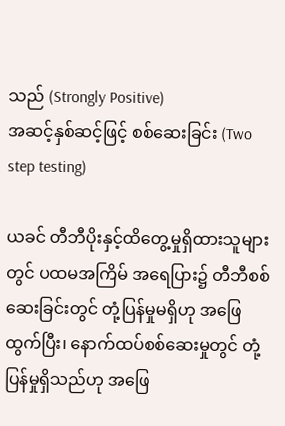သည် (Strongly Positive)
အဆင့်နှစ်ဆင့်ဖြင့် စစ်ဆေးခြင်း (Two step testing)

ယခင် တီဘီပိုးနှင့်ထိတွေ့မှုရှိထားသူများတွင် ပထမအကြိမ် အရေပြား၌ တီဘီစစ်ဆေးခြင်းတွင် တုံ့ပြန်မှုမရှိဟု အဖြေထွက်ပြီး၊ နောက်ထပ်စစ်ဆေးမှုတွင် တုံ့ပြန်မှုရှိသည်ဟု အဖြေ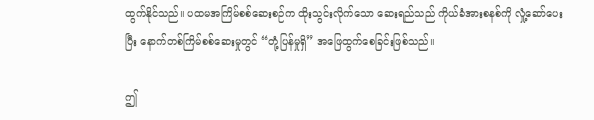ထွက်နိုင်သည်။ ပထမအကြိမ်စစ်ဆေးစဉ်က ထိုးသွင်းလိုက်သော ဆေးရည်သည် ကိုယ်ခံအားစနစ်ကို လှုံ့ဆော်ပေးပြီး နောက်တစ်ကြိမ်စစ်ဆေးမှုတွင် “တုံ့ပြန်မှုရှိ” အဖြေထွက်စေခြင်းဖြစ်သည်။

ဤ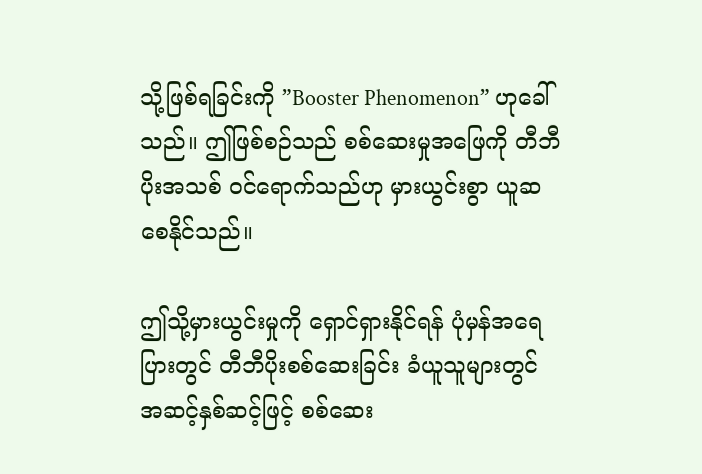သို့ဖြစ်ရခြင်းကို ”Booster Phenomenon” ဟုခေါ်သည်။ ဤဖြစ်စဉ်သည် စစ်ဆေးမှုအဖြေကို တီဘီပိုးအသစ် ဝင်ရောက်သည်ဟု မှားယွင်းစွာ ယူဆစေနိုင်သည်။

ဤသို့မှားယွင်းမှုကို ရှောင်ရှားနိုင်ရန် ပုံမှန်အရေပြားတွင် တီဘီပိုးစစ်ဆေးခြင်း ခံယူသူများတွင် အဆင့်နှစ်ဆင့်ဖြင့် စစ်ဆေး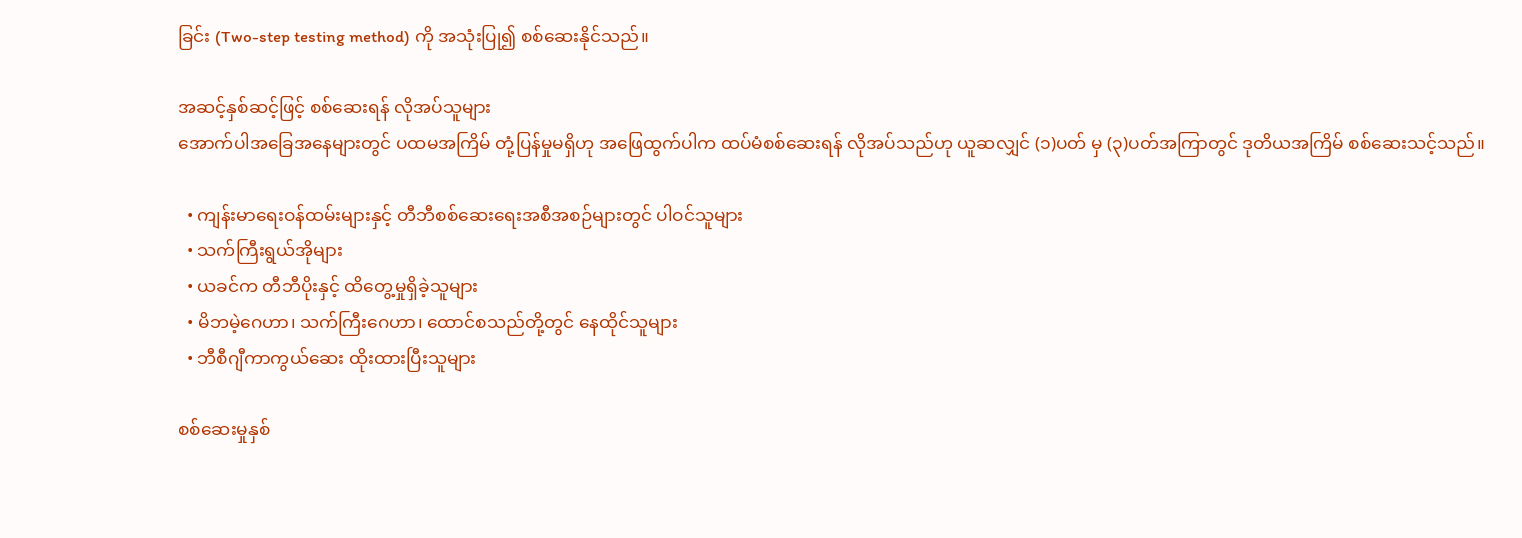ခြင်း (Two-step testing method) ကို အသုံးပြု၍ စစ်ဆေးနိုင်သည်။

အဆင့်နှစ်ဆင့်ဖြင့် စစ်ဆေးရန် လိုအပ်သူများ
အောက်ပါအခြေအနေများတွင် ပထမအကြိမ် တုံ့ပြန်မှုမရှိဟု အဖြေထွက်ပါက ထပ်မံစစ်ဆေးရန် လိုအပ်သည်ဟု ယူဆလျှင် (၁)ပတ် မှ (၃)ပတ်အကြာတွင် ဒုတိယအကြိမ် စစ်ဆေးသင့်သည်။

  • ကျန်းမာရေးဝန်ထမ်းများနှင့် တီဘီစစ်ဆေးရေးအစီအစဉ်များတွင် ပါဝင်သူများ
  • သက်ကြီးရွယ်အိုများ
  • ယခင်က တီဘီပိုးနှင့် ထိတွေ့မှုရှိခဲ့သူများ
  • မိဘမဲ့ဂေဟာ၊ သက်ကြီးဂေဟာ၊ ထောင်စသည်တို့တွင် နေထိုင်သူများ
  • ဘီစီဂျီကာကွယ်ဆေး ထိုးထားပြီးသူများ

စစ်ဆေးမှုနှစ်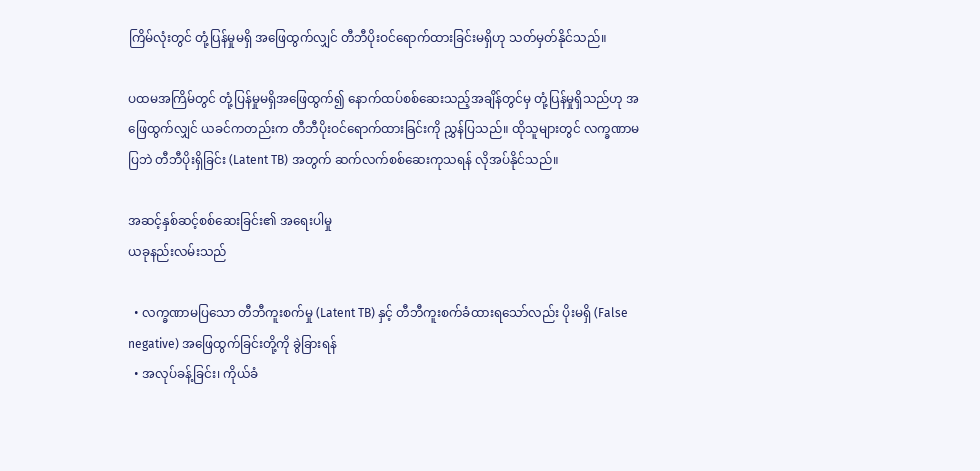ကြိမ်လုံးတွင် တုံ့ပြန်မှုမရှိ အဖြေထွက်လျှင် တီဘီပိုးဝင်ရောက်ထားခြင်းမရှိဟု သတ်မှတ်နိုင်သည်။

ပထမအကြိမ်တွင် တုံ့ပြန်မှုမရှိအဖြေထွက်၍ နောက်ထပ်စစ်ဆေးသည့်အချိန်တွင်မှ တုံ့ပြန်မှုရှိသည်ဟု အဖြေထွက်လျှင် ယခင်ကတည်းက တီဘီပိုးဝင်ရောက်ထားခြင်းကို ညွှန်ပြသည်။ ထိုသူများတွင် လက္ခဏာမပြဘဲ တီဘီပိုးရှိခြင်း (Latent TB) အတွက် ဆက်လက်စစ်ဆေးကုသရန် လိုအပ်နိုင်သည်။

အဆင့်နှစ်ဆင့်စစ်ဆေးခြင်း၏ အရေးပါမှု
ယခုနည်းလမ်းသည်

  • လက္ခဏာမပြသော တီဘီကူးစက်မှု (Latent TB) နှင့် တီဘီကူးစက်ခံထားရသော်လည်း ပိုးမရှိ (False negative) အဖြေထွက်ခြင်းတို့ကို ခွဲခြားရန်
  • အလုပ်ခန့်ခြင်း၊ ကိုယ်ခံ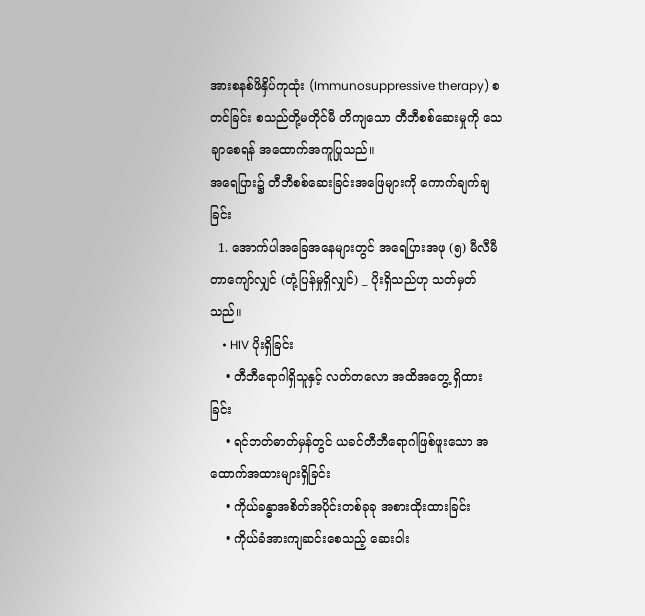အားစနစ်ဖိနှိပ်ကုထုံး (Immunosuppressive therapy) စတင်ခြင်း စသည်တို့မတိုင်မီ တိကျသော တီဘီစစ်ဆေးမှုကို သေချာစေရန် အထောက်အကူပြုသည်။
အရေပြား၌ တီဘီစစ်ဆေးခြင်းအဖြေများကို ကောက်ချက်ချခြင်း
  1. အောက်ပါအခြေအနေများတွင် အရေပြားအဖု (၅) မီလီမီတာကျော်လျှင် (တုံ့ပြန်မှုရှိလျှင်) _ ပိုးရှိသည်ဟု သတ်မှတ်သည်။
    • HIV ပိုးရှိခြင်း
    • တီဘီရောဂါရှိသူနှင့် လတ်တလော အထိအတွေ့ ရှိထားခြင်း
    • ရင်ဘတ်ဓာတ်မှန်တွင် ယခင်တီဘီရောဂါဖြစ်ဖူးသော အထောက်အထားများရှိခြင်း
    • ကိုယ်ခန္ဓာအစိတ်အပိုင်းတစ်ခုခု အစားထိုးထားခြင်း
    • ကိုယ်ခံအားကျဆင်းစေသည့် ဆေးဝါး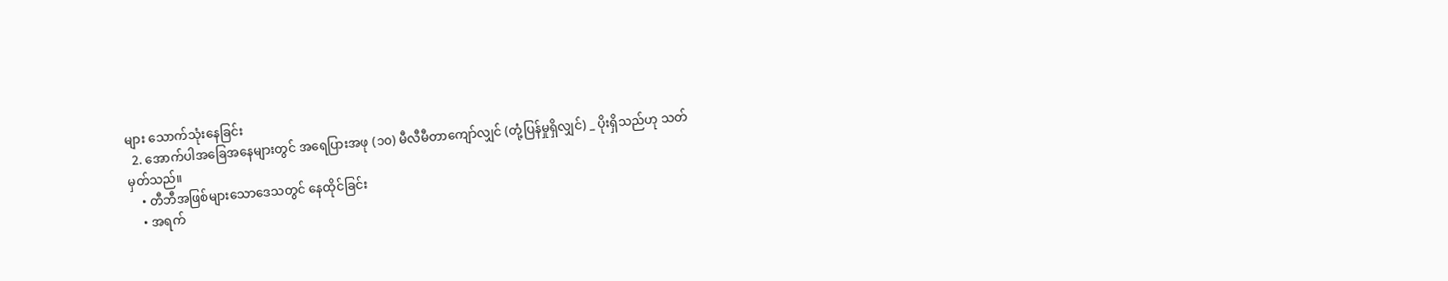များ သောက်သုံးနေခြင်း
  2. အောက်ပါအခြေအနေများတွင် အရေပြားအဖု (၁၀) မီလီမီတာကျော်လျှင် (တုံ့ပြန်မှုရှိလျှင်) _ ပိုးရှိသည်ဟု သတ်မှတ်သည်။
    • တီဘီအဖြစ်များသောဒေသတွင် နေထိုင်ခြင်း
    • အရက်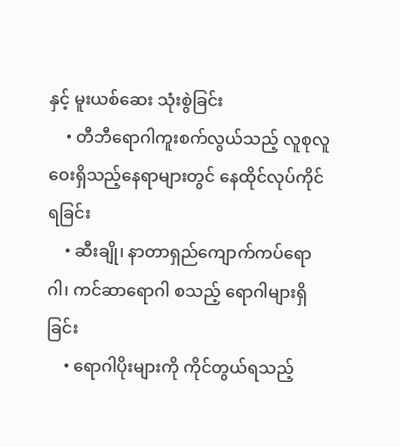နှင့် မူးယစ်ဆေး သုံးစွဲခြင်း
    • တီဘီရောဂါကူးစက်လွယ်သည့် လူစုလူဝေးရှိသည့်နေရာများတွင် နေထိုင်လုပ်ကိုင်ရခြင်း
    • ဆီးချို၊ နာတာရှည်ကျောက်ကပ်ရောဂါ၊ ကင်ဆာရောဂါ စသည့် ရောဂါများရှိခြင်း
    • ရောဂါပိုးများကို ကိုင်တွယ်ရသည့်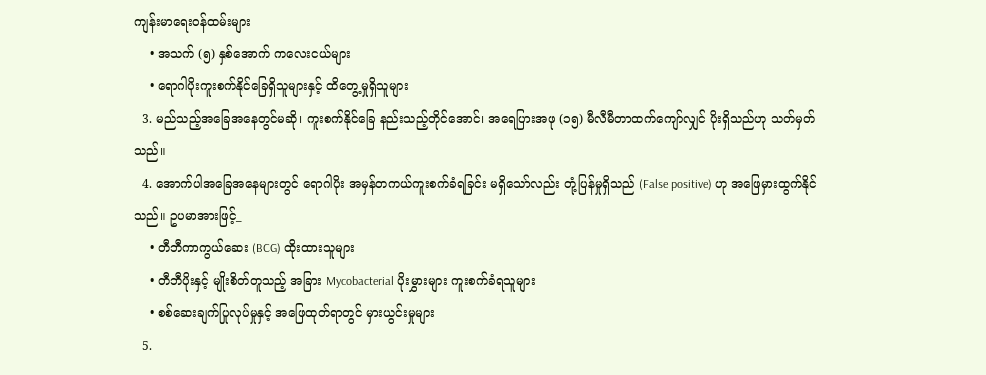ကျန်းမာရေးဝန်ထမ်းများ
    • အသက် (၅) နှစ်အောက် ကလေးငယ်များ
    • ရောဂါပိုးကူးစက်နိုင်ခြေရှိသူများနှင့် ထိတွေ့မှုရှိသူများ
  3. မည်သည့်အခြေအနေတွင်မဆို၊ ကူးစက်နိုင်ခြေ နည်းသည့်တိုင်အောင်၊ အရေပြားအဖု (၁၅) မီလီမီတာထက်ကျော်လျှင် ပိုးရှိသည်ဟု သတ်မှတ်သည်။
  4. အောက်ပါအခြေအနေများတွင် ရောဂါပိုး အမှန်တကယ်ကူးစက်ခံရခြင်း မရှိသော်လည်း တုံ့ပြန်မှုရှိသည် (False positive) ဟု အဖြေမှားထွက်နိုင်သည်။ ဥပမာအားဖြင့်_
    • တီဘီကာကွယ်ဆေး (BCG) ထိုးထားသူများ
    • တီဘီပိုးနှင့် မျိုးစိတ်တူသည့် အခြား Mycobacterial ပိုးမွှားများ ကူးစက်ခံရသူများ
    • စစ်ဆေးချက်ပြုလုပ်မှုနှင့် အဖြေထုတ်ရာတွင် မှားယွင်းမှုများ
  5.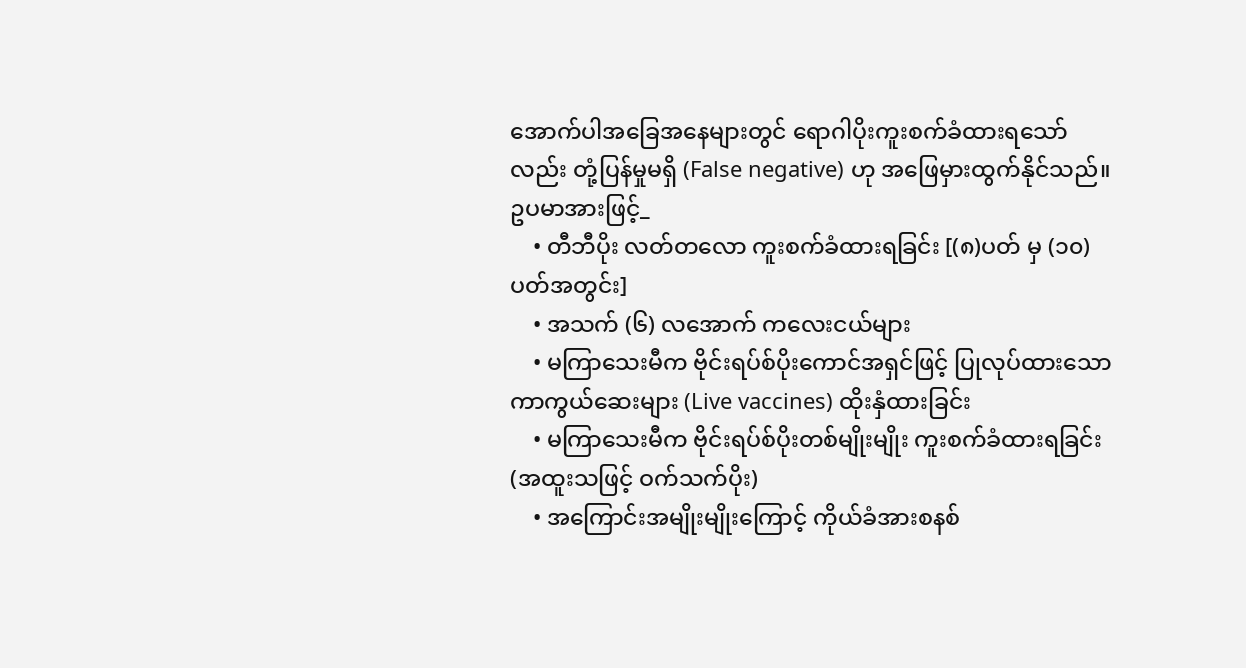အောက်ပါအခြေအနေများတွင် ရောဂါပိုးကူးစက်ခံထားရသော်လည်း တုံ့ပြန်မှုမရှိ (False negative) ဟု အဖြေမှားထွက်နိုင်သည်။ ဥပမာအားဖြင့်_
    • တီဘီပိုး လတ်တလော ကူးစက်ခံထားရခြင်း [(၈)ပတ် မှ (၁၀)ပတ်အတွင်း]
    • အသက် (၆) လအောက် ကလေးငယ်များ
    • မကြာသေးမီက ဗိုင်းရပ်စ်ပိုးကောင်အရှင်ဖြင့် ပြုလုပ်ထားသော ကာကွယ်ဆေးများ (Live vaccines) ထိုးနှံထားခြင်း
    • မကြာ‌သေးမီက ဗိုင်းရပ်စ်ပိုးတစ်မျိုးမျိုး ကူးစက်ခံထားရခြင်း (အထူးသဖြင့် ဝက်သက်ပိုး)
    • အကြောင်းအမျိုးမျိုးကြောင့် ကိုယ်ခံအားစနစ်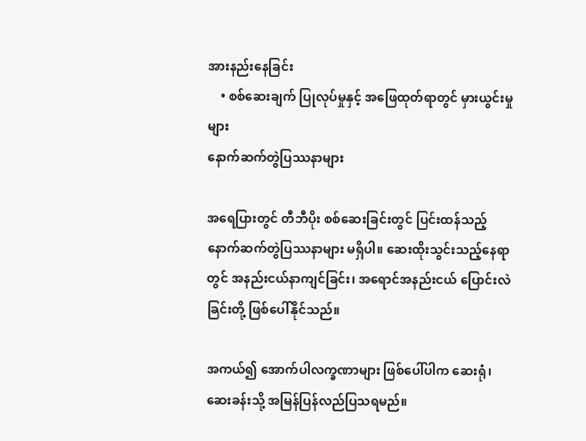အားနည်းနေခြင်း
    • စစ်ဆေးချက် ပြုလုပ်မှုနှင့် အဖြေထုတ်ရာတွင် မှားယွင်းမှုများ
နောက်ဆက်တွဲပြဿနာများ

အရေပြားတွင် တီဘီပိုး စစ်ဆေးခြင်းတွင် ပြင်းထန်သည့် နောက်ဆက်တွဲပြဿနာများ မရှိပါ။ ဆေးထိုးသွင်းသည့်နေရာတွင် အနည်းငယ်နာကျင်ခြင်း၊ အရောင်အနည်းငယ် ပြောင်းလဲခြင်းတို့ ဖြစ်ပေါ်နိုင်သည်။

အကယ်၍ အောက်ပါလက္ခဏာများ ဖြစ်ပေါ်ပါက ဆေးရုံ၊ ဆေးခန်းသို့ အမြန်ပြန်လည်ပြသရမည်။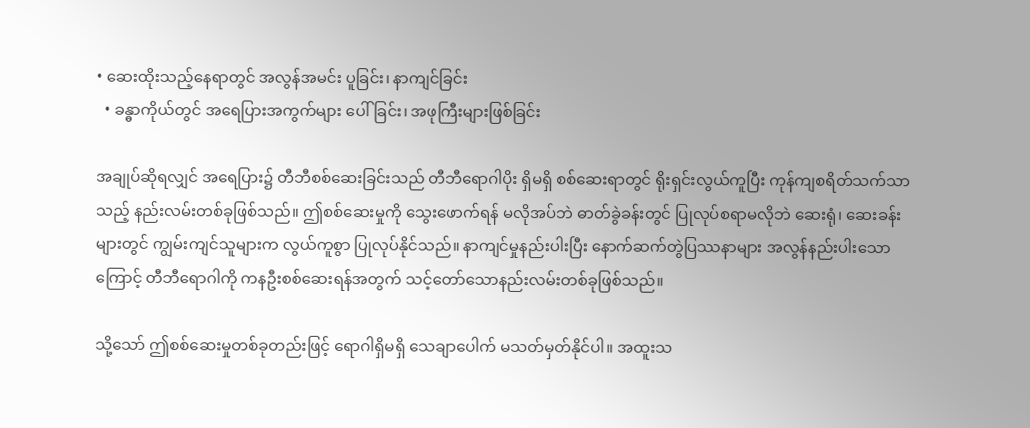• ဆေးထိုးသည့်နေရာတွင် အလွန်အမင်း ပူခြင်း၊ နာကျင်ခြင်း
  • ခန္ဓာကိုယ်တွင် အရေပြားအကွက်များ ပေါ်ခြင်း၊ အဖုကြီးများဖြစ်ခြင်း

အချုပ်ဆိုရလျှင် အရေပြား၌ တီဘီစစ်ဆေးခြင်းသည် တီဘီရောဂါပိုး ရှိမရှိ စစ်ဆေးရာတွင် ရိုးရှင်းလွယ်ကူပြီး ကုန်ကျစရိတ်သက်သာသည့် နည်းလမ်းတစ်ခုဖြစ်သည်။ ဤစစ်ဆေးမှုကို သွေးဖောက်ရန် မလိုအပ်ဘဲ ဓာတ်ခွဲခန်းတွင် ပြုလုပ်စရာမလိုဘဲ ဆေးရုံ၊ ဆေးခန်းများတွင် ကျွမ်းကျင်သူများက လွယ်ကူစွာ ပြုလုပ်နိုင်သည်။ နာကျင်မှုနည်းပါးပြီး နောက်ဆက်တွဲပြဿနာများ အလွန်နည်းပါးသောကြောင့် တီဘီရောဂါကို ကနဦးစစ်ဆေးရန်အတွက် သင့်တော်သောနည်းလမ်းတစ်ခုဖြစ်သည်။

သို့သော် ဤစစ်ဆေးမှုတစ်ခုတည်းဖြင့် ရောဂါရှိမရှိ သေချာပေါက် မသတ်မှတ်နိုင်ပါ။ အထူးသ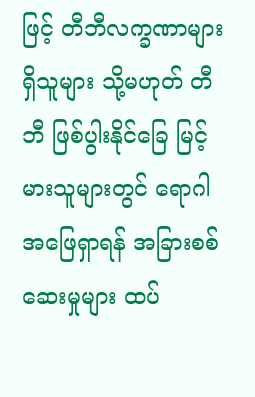ဖြင့် တီဘီလက္ခဏာများရှိသူများ သို့မဟုတ် တီဘီ ဖြစ်ပွါးနိုင်ခြေ မြင့်မားသူများတွင် ရောဂါအဖြေရှာရန် အခြားစစ်ဆေးမှုများ ထပ်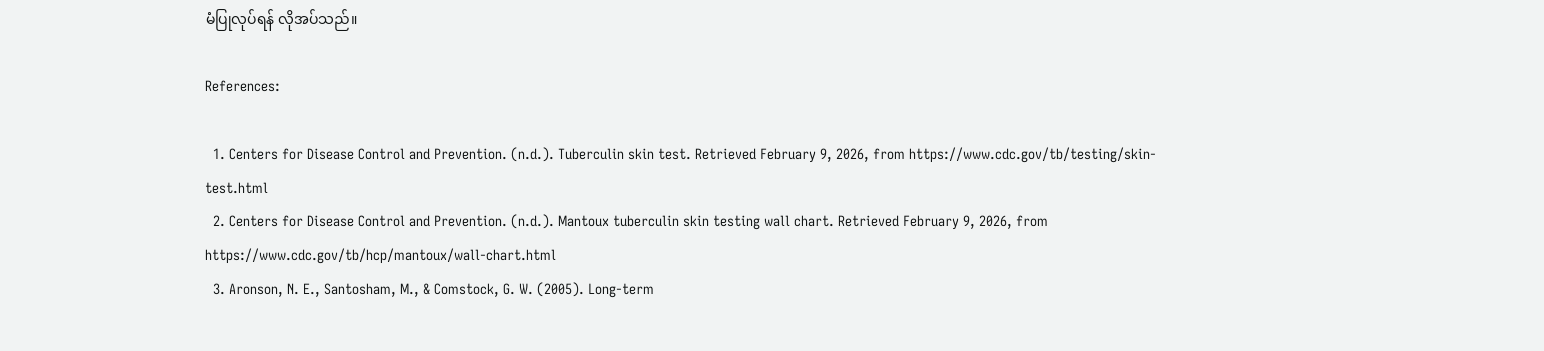မံပြုလုပ်ရန် လိုအပ်သည်။

References:

  1. Centers for Disease Control and Prevention. (n.d.). Tuberculin skin test. Retrieved February 9, 2026, from https://www.cdc.gov/tb/testing/skin-test.html
  2. Centers for Disease Control and Prevention. (n.d.). Mantoux tuberculin skin testing wall chart. Retrieved February 9, 2026, from https://www.cdc.gov/tb/hcp/mantoux/wall-chart.html
  3. Aronson, N. E., Santosham, M., & Comstock, G. W. (2005). Long-term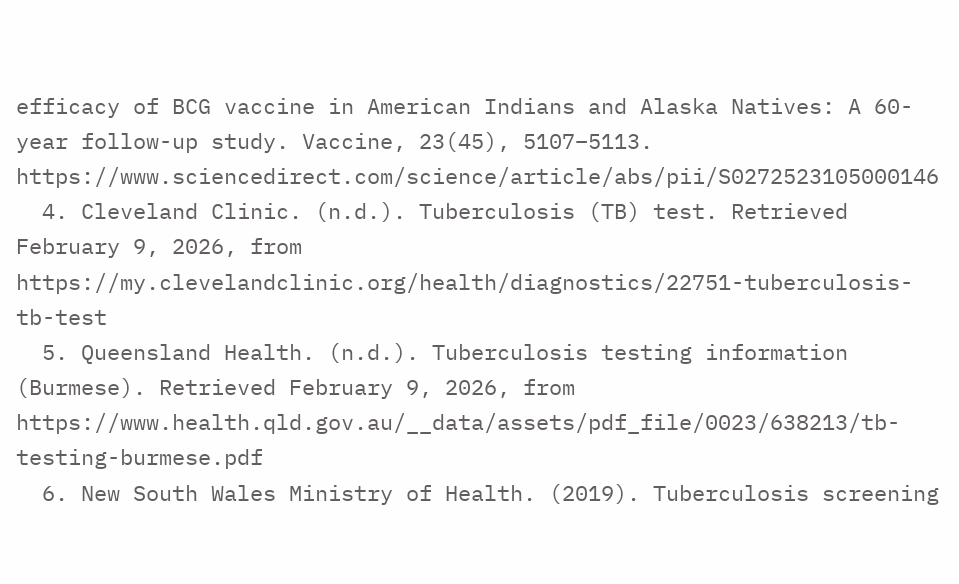efficacy of BCG vaccine in American Indians and Alaska Natives: A 60-year follow-up study. Vaccine, 23(45), 5107–5113. https://www.sciencedirect.com/science/article/abs/pii/S0272523105000146
  4. Cleveland Clinic. (n.d.). Tuberculosis (TB) test. Retrieved February 9, 2026, from https://my.clevelandclinic.org/health/diagnostics/22751-tuberculosis-tb-test
  5. Queensland Health. (n.d.). Tuberculosis testing information (Burmese). Retrieved February 9, 2026, from https://www.health.qld.gov.au/__data/assets/pdf_file/0023/638213/tb-testing-burmese.pdf
  6. New South Wales Ministry of Health. (2019). Tuberculosis screening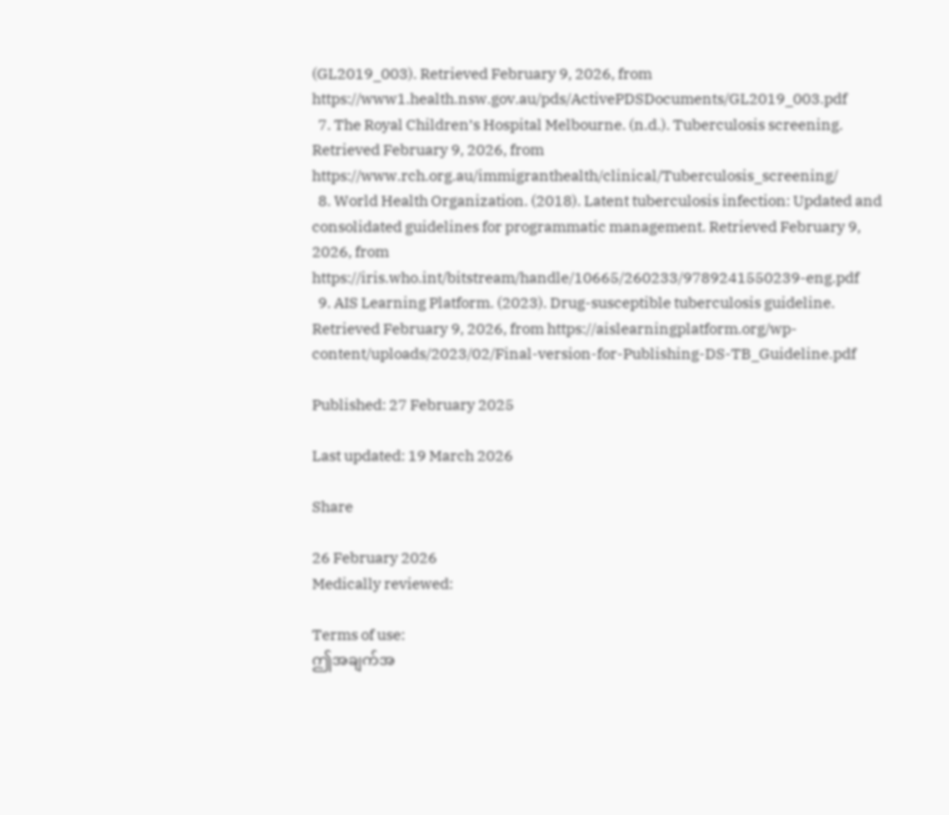(GL2019_003). Retrieved February 9, 2026, from https://www1.health.nsw.gov.au/pds/ActivePDSDocuments/GL2019_003.pdf
  7. The Royal Children’s Hospital Melbourne. (n.d.). Tuberculosis screening. Retrieved February 9, 2026, from https://www.rch.org.au/immigranthealth/clinical/Tuberculosis_screening/
  8. World Health Organization. (2018). Latent tuberculosis infection: Updated and consolidated guidelines for programmatic management. Retrieved February 9, 2026, from https://iris.who.int/bitstream/handle/10665/260233/9789241550239-eng.pdf
  9. AIS Learning Platform. (2023). Drug-susceptible tuberculosis guideline. Retrieved February 9, 2026, from https://aislearningplatform.org/wp-content/uploads/2023/02/Final-version-for-Publishing-DS-TB_Guideline.pdf

Published: 27 February 2025

Last updated: 19 March 2026

Share

26 February 2026
Medically reviewed:

Terms of use:
ဤအချက်အ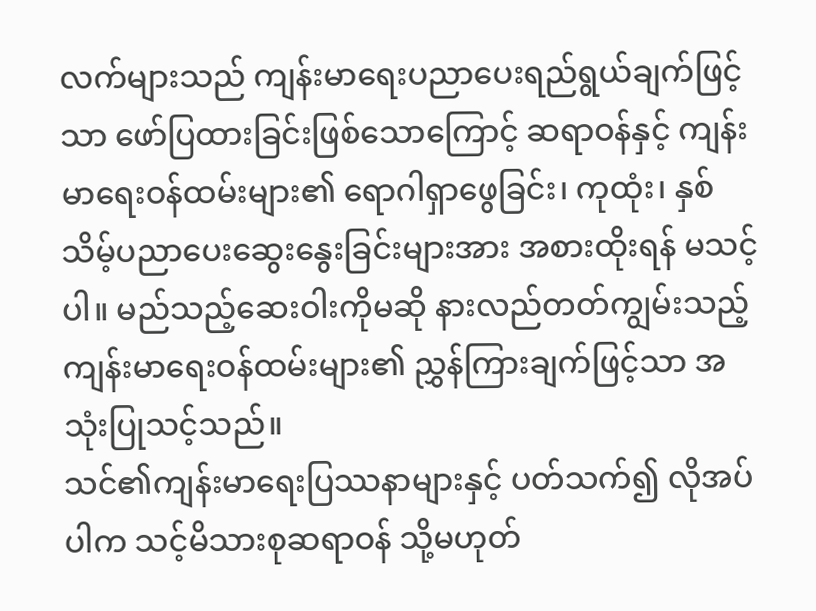လက်များသည် ကျန်းမာရေးပညာပေးရည်ရွယ်ချက်ဖြင့်သာ ဖော်ပြထားခြင်းဖြစ်သောကြောင့် ဆရာဝန်နှင့် ကျန်းမာရေးဝန်ထမ်းများ၏ ရောဂါရှာဖွေခြင်း၊ ကုထုံး၊ နှစ်သိမ့်ပညာပေးဆွေးနွေးခြင်းများအား အစားထိုးရန် မသင့်ပါ။ မည်သည့်ဆေးဝါးကိုမဆို နားလည်တတ်ကျွမ်းသည့် ကျန်းမာရေးဝန်ထမ်းများ၏ ညွှန်ကြားချက်ဖြင့်သာ အသုံးပြုသင့်သည်။
သင်၏ကျန်းမာရေးပြဿနာများနှင့် ပတ်သက်၍ လိုအပ်ပါက သင့်မိသားစုဆရာဝန် သို့မဟုတ်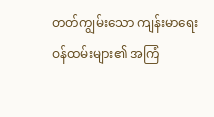တတ်ကျွမ်းသော ကျန်းမာရေးဝန်ထမ်းများ၏ အကြံ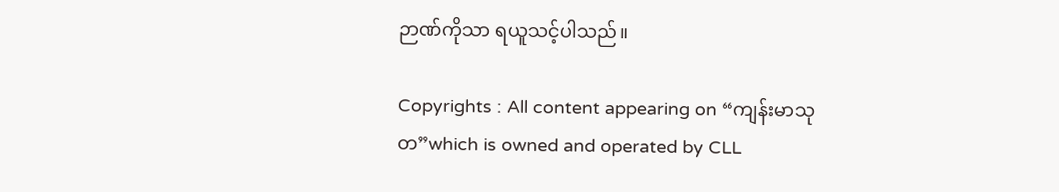ဉာဏ်ကိုသာ ရယူသင့်ပါသည်။

Copyrights : All content appearing on “ကျန်းမာသုတ”which is owned and operated by CLL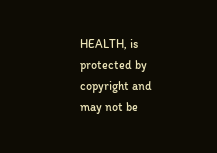HEALTH, is protected by copyright and may not be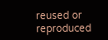reused or reproduced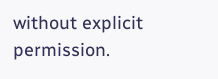without explicit permission.